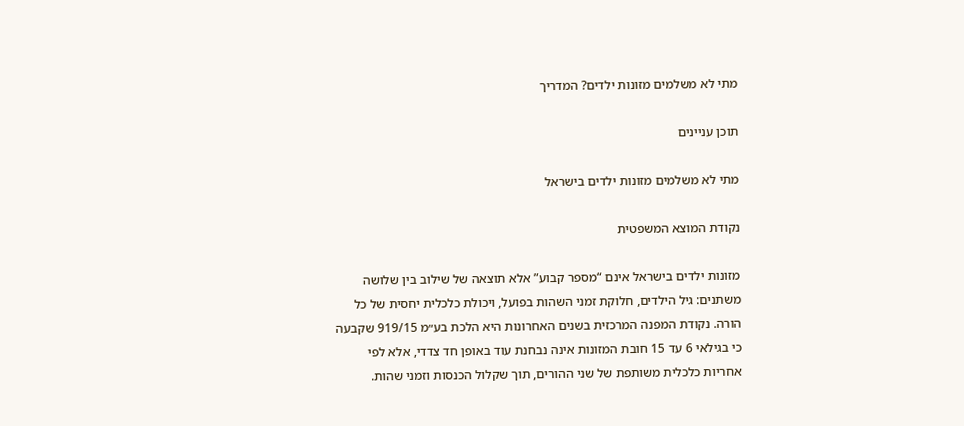מתי לא משלמים מזונות ילדים? המדריך

תוכן עניינים

מתי לא משלמים מזונות ילדים בישראל

נקודת המוצא המשפטית

מזונות ילדים בישראל אינם “מספר קבוע” אלא תוצאה של שילוב בין שלושה משתנים: גיל הילדים, חלוקת זמני השהות בפועל, ויכולת כלכלית יחסית של כל הורה. נקודת המפנה המרכזית בשנים האחרונות היא הלכת בע״מ 919/15 שקבעה כי בגילאי 6 עד 15 חובת המזונות אינה נבחנת עוד באופן חד צדדי, אלא לפי אחריות כלכלית משותפת של שני ההורים, תוך שקלול הכנסות וזמני שהות.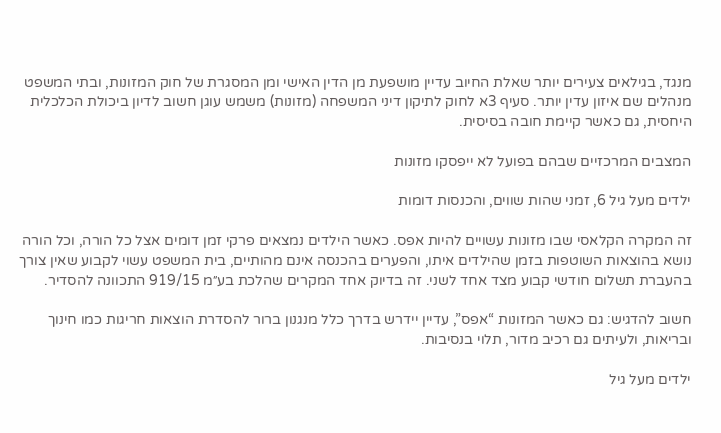מנגד, בגילאים צעירים יותר שאלת החיוב עדיין מושפעת מן הדין האישי ומן המסגרת של חוק המזונות, ובתי המשפט מנהלים שם איזון עדין יותר. סעיף 3א לחוק לתיקון דיני המשפחה (מזונות) משמש עוגן חשוב לדיון ביכולת הכלכלית היחסית, גם כאשר קיימת חובה בסיסית.

המצבים המרכזיים שבהם בפועל לא ייפסקו מזונות

ילדים מעל גיל 6, זמני שהות שווים, והכנסות דומות

זה המקרה הקלאסי שבו מזונות עשויים להיות אפס. כאשר הילדים נמצאים פרקי זמן דומים אצל כל הורה, וכל הורה נושא בהוצאות השוטפות בזמן שהילדים איתו, והפערים בהכנסה אינם מהותיים, בית המשפט עשוי לקבוע שאין צורך בהעברת תשלום חודשי קבוע מצד אחד לשני. זה בדיוק אחד המקרים שהלכת בע״מ 919/15 התכוונה להסדיר.

חשוב להדגיש: גם כאשר המזונות “אפס”, עדיין יידרש בדרך כלל מנגנון ברור להסדרת הוצאות חריגות כמו חינוך ובריאות, ולעיתים גם רכיב מדור, תלוי בנסיבות.

ילדים מעל גיל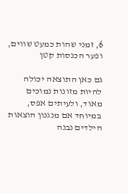6, זמני שהות כמעט שווים, ופער הכנסות קטן

גם כאן התוצאה יכולה להיות מזונות נמוכים מאוד, ולעיתים אפס, במיוחד אם מנגנון הוצאות הילדים נבנה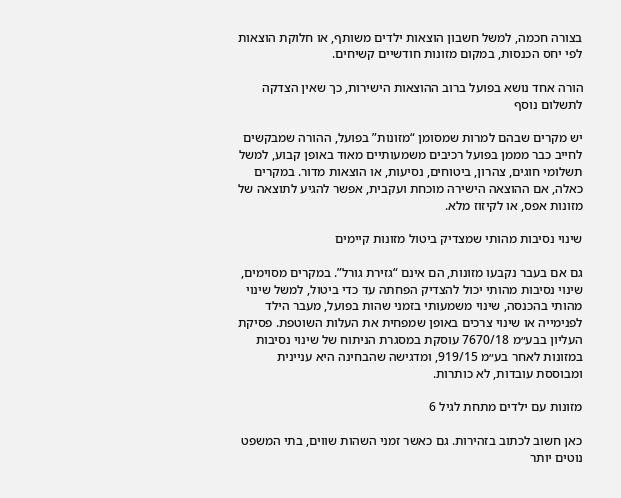בצורה חכמה, למשל חשבון הוצאות ילדים משותף, או חלוקת הוצאות לפי יחס הכנסות, במקום מזונות חודשיים קשיחים.

הורה אחד נושא בפועל ברוב ההוצאות הישירות, כך שאין הצדקה לתשלום נוסף

יש מקרים שבהם למרות שמסומן “מזונות” בפועל, ההורה שמבקשים לחייב כבר מממן בפועל רכיבים משמעותיים מאוד באופן קבוע, למשל תשלומי חוגים, צהרון, ביטוחים, נסיעות, או הוצאות מדור. במקרים כאלה, אם ההוצאה הישירה מוכחת ועקבית, אפשר להגיע לתוצאה של מזונות אפס, או לקיזוז מלא.

שינוי נסיבות מהותי שמצדיק ביטול מזונות קיימים

גם אם בעבר נקבעו מזונות, הם אינם “גזירת גורל”. במקרים מסוימים, שינוי נסיבות מהותי יכול להצדיק הפחתה עד כדי ביטול, למשל שינוי מהותי בהכנסה, שינוי משמעותי בזמני שהות בפועל, מעבר הילד לפנימייה או שינוי צרכים באופן שמפחית את העלות השוטפת. פסיקת העליון בבע״מ 7670/18 עוסקת במסגרת הניתוח של שינוי נסיבות במזונות לאחר בע״מ 919/15, ומדגישה שהבחינה היא עניינית ומבוססת עובדות, לא כותרות.

מזונות עם ילדים מתחת לגיל 6

כאן חשוב לכתוב בזהירות. גם כאשר זמני השהות שווים, בתי המשפט נוטים יותר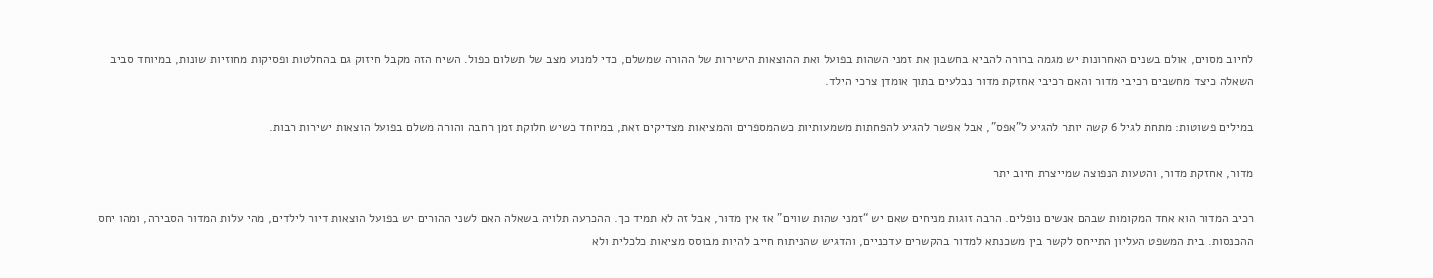לחיוב מסוים, אולם בשנים האחרונות יש מגמה ברורה להביא בחשבון את זמני השהות בפועל ואת ההוצאות הישירות של ההורה שמשלם, כדי למנוע מצב של תשלום כפול. השיח הזה מקבל חיזוק גם בהחלטות ופסיקות מחוזיות שונות, במיוחד סביב השאלה כיצד מחשבים רכיבי מדור והאם רכיבי אחזקת מדור נבלעים בתוך אומדן צרכי הילד.

במילים פשוטות: מתחת לגיל 6 קשה יותר להגיע ל”אפס”, אבל אפשר להגיע להפחתות משמעותיות כשהמספרים והמציאות מצדיקים זאת, במיוחד כשיש חלוקת זמן רחבה והורה משלם בפועל הוצאות ישירות רבות.

מדור, אחזקת מדור, והטעות הנפוצה שמייצרת חיוב יתר

רכיב המדור הוא אחד המקומות שבהם אנשים נופלים. הרבה זוגות מניחים שאם יש “זמני שהות שווים” אז אין מדור, אבל זה לא תמיד כך. ההכרעה תלויה בשאלה האם לשני ההורים יש בפועל הוצאות דיור לילדים, מהי עלות המדור הסבירה, ומהו יחס ההכנסות. בית המשפט העליון התייחס לקשר בין משכנתא למדור בהקשרים עדכניים, והדגיש שהניתוח חייב להיות מבוסס מציאות כלכלית ולא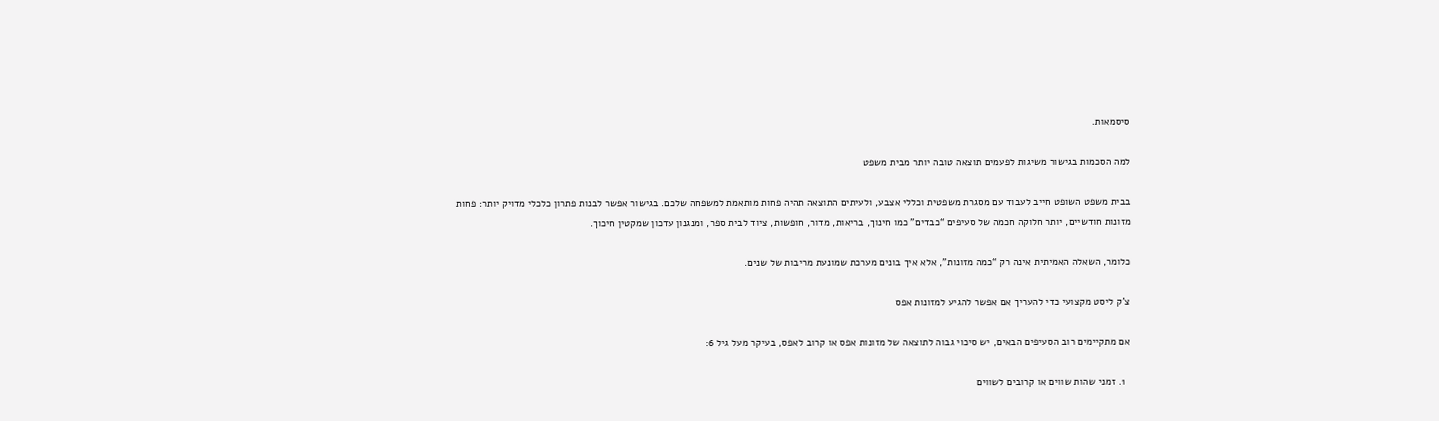סיסמאות.

למה הסכמות בגישור משיגות לפעמים תוצאה טובה יותר מבית משפט

בבית משפט השופט חייב לעבוד עם מסגרת משפטית וכללי אצבע, ולעיתים התוצאה תהיה פחות מותאמת למשפחה שלכם. בגישור אפשר לבנות פתרון כלכלי מדויק יותר: פחות מזונות חודשיים, יותר חלוקה חכמה של סעיפים “כבדים” כמו חינוך, בריאות, מדור, חופשות, ציוד לבית ספר, ומנגנון עדכון שמקטין חיכוך.

כלומר, השאלה האמיתית אינה רק “כמה מזונות”, אלא איך בונים מערכת שמונעת מריבות של שנים.

צ’ק ליסט מקצועי כדי להעריך אם אפשר להגיע למזונות אפס

אם מתקיימים רוב הסעיפים הבאים, יש סיכוי גבוה לתוצאה של מזונות אפס או קרוב לאפס, בעיקר מעל גיל 6:

  1. זמני שהות שווים או קרובים לשווים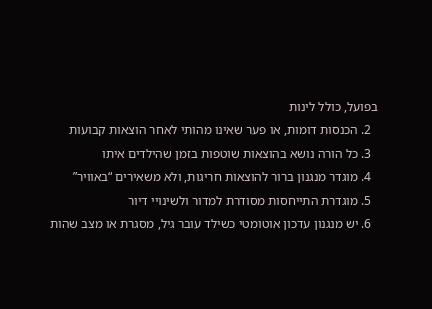בפועל, כולל לינות
  2. הכנסות דומות, או פער שאינו מהותי לאחר הוצאות קבועות
  3. כל הורה נושא בהוצאות שוטפות בזמן שהילדים איתו
  4. מוגדר מנגנון ברור להוצאות חריגות, ולא משאירים “באוויר”
  5. מוגדרת התייחסות מסודרת למדור ולשינויי דיור
  6. יש מנגנון עדכון אוטומטי כשילד עובר גיל, מסגרת או מצב שהות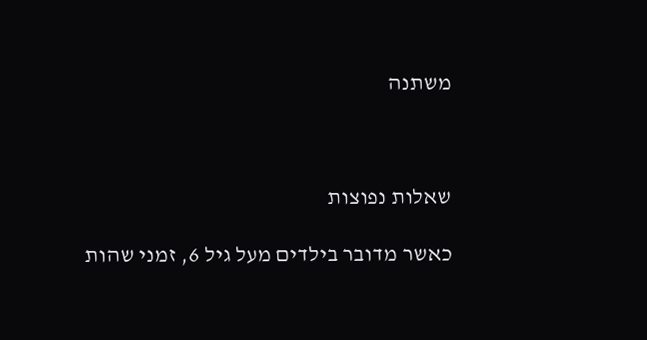משתנה



שאלות נפוצות

כאשר מדובר בילדים מעל גיל 6, זמני שהות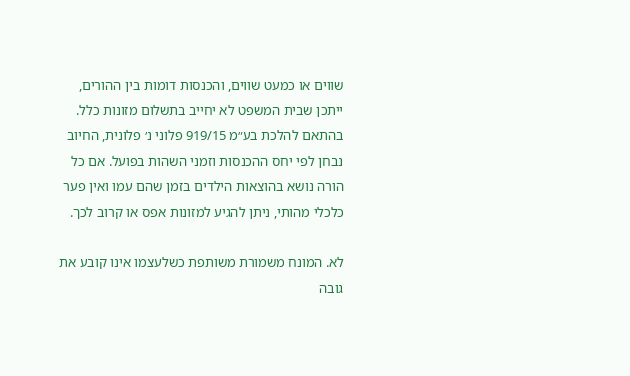שווים או כמעט שווים, והכנסות דומות בין ההורים, ייתכן שבית המשפט לא יחייב בתשלום מזונות כלל. בהתאם להלכת בע״מ 919/15 פלוני נ׳ פלונית, החיוב נבחן לפי יחס ההכנסות וזמני השהות בפועל. אם כל הורה נושא בהוצאות הילדים בזמן שהם עמו ואין פער כלכלי מהותי, ניתן להגיע למזונות אפס או קרוב לכך.

לא. המונח משמורת משותפת כשלעצמו אינו קובע את גובה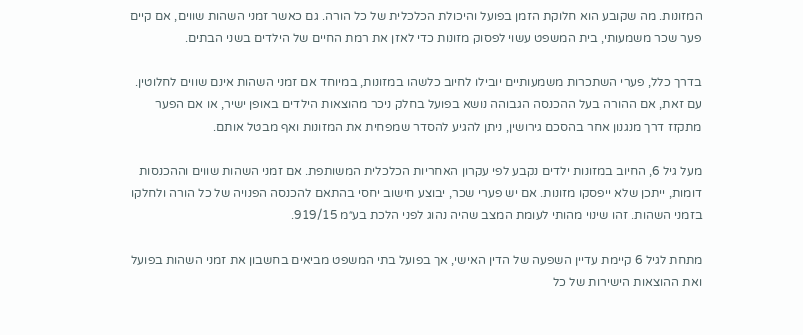המזונות. מה שקובע הוא חלוקת הזמן בפועל והיכולת הכלכלית של כל הורה. גם כאשר זמני השהות שווים, אם קיים פער שכר משמעותי, בית המשפט עשוי לפסוק מזונות כדי לאזן את רמת החיים של הילדים בשני הבתים.

בדרך כלל, פערי השתכרות משמעותיים יובילו לחיוב כלשהו במזונות, במיוחד אם זמני השהות אינם שווים לחלוטין. עם זאת, אם ההורה בעל ההכנסה הגבוהה נושא בפועל בחלק ניכר מהוצאות הילדים באופן ישיר, או אם הפער מתקזז דרך מנגנון אחר בהסכם גירושין, ניתן להגיע להסדר שמפחית את המזונות ואף מבטל אותם.

מעל גיל 6, החיוב במזונות ילדים נקבע לפי עקרון האחריות הכלכלית המשותפת. אם זמני השהות שווים וההכנסות דומות, ייתכן שלא ייפסקו מזונות. אם יש פערי שכר, יבוצע חישוב יחסי בהתאם להכנסה הפנויה של כל הורה ולחלקו בזמני השהות. זהו שינוי מהותי לעומת המצב שהיה נהוג לפני הלכת בע״מ 919/15.

מתחת לגיל 6 קיימת עדיין השפעה של הדין האישי, אך בפועל בתי המשפט מביאים בחשבון את זמני השהות בפועל ואת ההוצאות הישירות של כל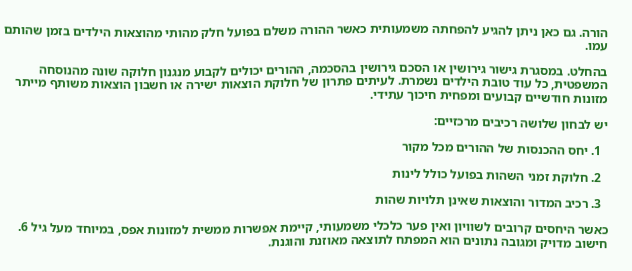הורה. גם כאן ניתן להגיע להפחתה משמעותית כאשר ההורה משלם בפועל חלק מהותי מהוצאות הילדים בזמן שהותם עמו.

בהחלט. במסגרת גישור גירושין או הסכם גירושין בהסכמה, ההורים יכולים לקבוע מנגנון חלוקה שונה מהנוסחה המשפטית, כל עוד טובת הילדים נשמרת. לעיתים פתרון של חלוקת הוצאות ישירה או חשבון הוצאות משותף מייתר מזונות חודשיים קבועים ומפחית חיכוך עתידי.

יש לבחון שלושה רכיבים מרכזיים:

  1. יחס ההכנסות של ההורים מכל מקור

  2. חלוקת זמני השהות בפועל כולל לינות

  3. רכיב המדור והוצאות שאינן תלויות שהות

כאשר היחסים קרובים לשוויון ואין פער כלכלי משמעותי, קיימת אפשרות ממשית למזונות אפס, במיוחד מעל גיל 6. חישוב מדויק ומגובה נתונים הוא המפתח לתוצאה מאוזנת והוגנת.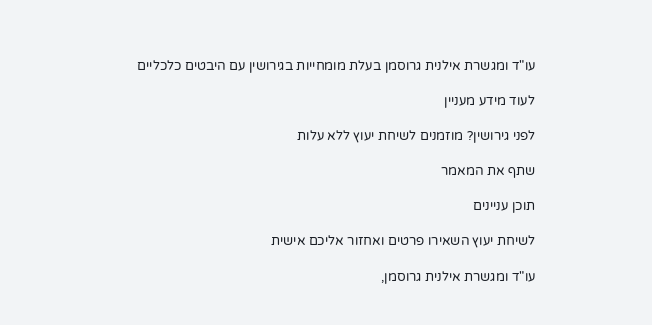עו"ד ומגשרת אילנית גרוסמן בעלת מומחייות בגירושין עם היבטים כלכליים

לעוד מידע מעניין

לפני גירושין? מוזמנים לשיחת יעוץ ללא עלות

שתף את המאמר

תוכן עניינים

לשיחת יעוץ השאירו פרטים ואחזור אליכם אישית

עו"ד ומגשרת אילנית גרוסמן,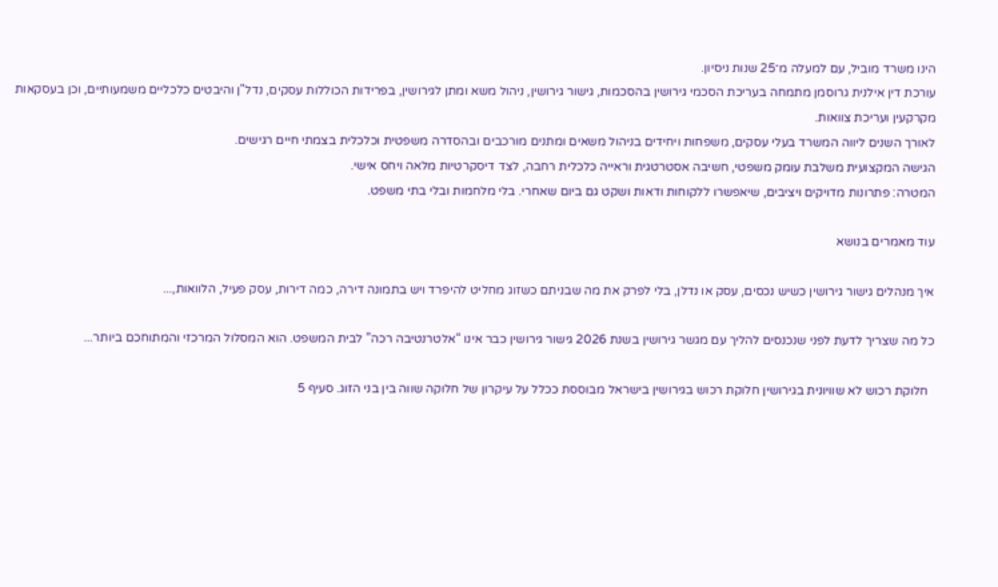הינו משרד מוביל, עם למעלה מ־25 שנות ניסיון.
עורכת דין אילנית גרוסמן מתמחה בעריכת הסכמי גירושין בהסכמות, גישור גירושין, ניהול משא ומתן לגירושין, בפרידות הכוללות עסקים, נדל"ן והיבטים כלכליים משמעותיים, וכן בעסקאות מקרקעין ועריכת צוואות.
לאורך השנים ליווה המשרד בעלי עסקים, משפחות ויחידים בניהול משאים ומתנים מורכבים ובהסדרה משפטית וכלכלית בצמתי חיים רגישים.
הגישה המקצועית משלבת עומק משפטי, חשיבה אסטרטגית וראייה כלכלית רחבה, לצד דיסקרטיות מלאה ויחס אישי.
המטרה: פתרונות מדויקים ויציבים, שיאפשרו ללקוחות ודאות ושקט גם ביום שאחרי. בלי מלחמות ובלי בתי משפט.

עוד מאמרים בנושא

איך מנהלים גישור גירושין כשיש נכסים, עסק או נדלן, בלי לפרק את מה שבניתם כשזוג מחליט להיפרד ויש בתמונה דירה, כמה דירות, עסק פעיל, הלוואות,...

כל מה שצריך לדעת לפני שנכנסים להליך עם מגשר גירושין בשנת 2026 גישור גירושין כבר אינו “אלטרנטיבה רכה” לבית המשפט. הוא המסלול המרכזי והמתוחכם ביותר...

  חלוקת רכוש לא שוויונית בגירושין חלוקת רכוש בגירושין בישראל מבוססת ככלל על עיקרון של חלוקה שווה בין בני הזוג. סעיף 5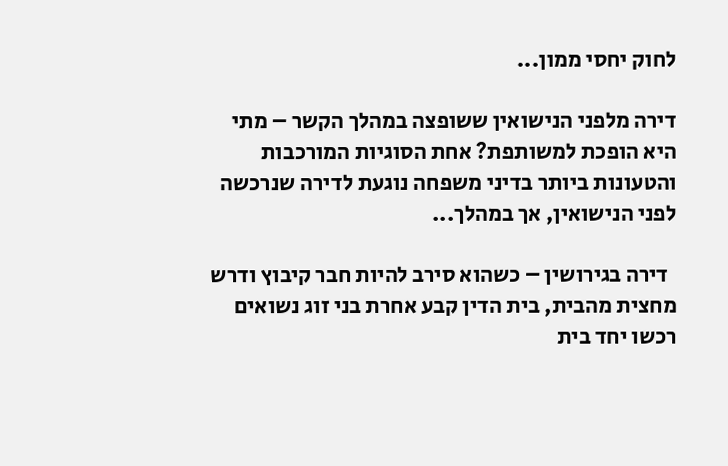לחוק יחסי ממון...

דירה מלפני הנישואין ששופצה במהלך הקשר – מתי היא הופכת למשותפת? אחת הסוגיות המורכבות והטעונות ביותר בדיני משפחה נוגעת לדירה שנרכשה לפני הנישואין, אך במהלך...

  דירה בגירושין – כשהוא סירב להיות חבר קיבוץ ודרש מחצית מהבית, בית הדין קבע אחרת בני זוג נשואים רכשו יחד בית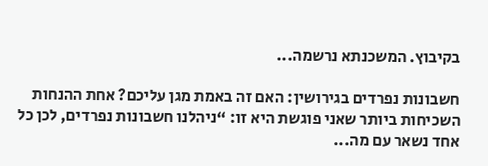בקיבוץ. המשכנתא נרשמה...

חשבונות נפרדים בגירושין: האם זה באמת מגן עליכם? אחת ההנחות השכיחות ביותר שאני פוגשת היא זו: “ניהלנו חשבונות נפרדים, לכן כל אחד נשאר עם מה...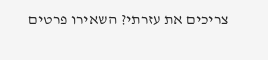צריכים את עזרתי? השאירו פרטים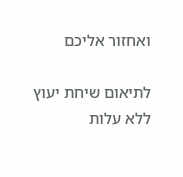ואחזור אליכם

לתיאום שיחת יעוץ ללא עלות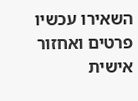השאירו עכשיו פרטים ואחזור אישית